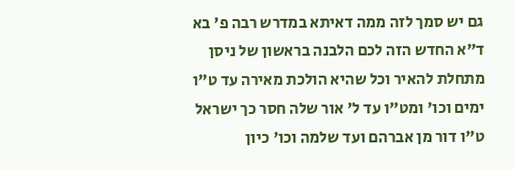גם יש סמך לזה ממה דאיתא במדרש רבה פ' בא ד"א החדש הזה לכם הלבנה בראשון של ניסן מתחלת להאיר וכל שהיא הולכת מאירה עד ט"ו ימים וכו' ומט"ו עד ל' אור שלה חסר כך ישראל ט"ו דור מן אברהם ועד שלמה וכו' כיון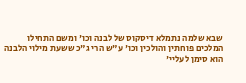שבא שלמה נתמלא דיסקוס של לבנה וכו' ומשם התחילו המלכים פוחתין והולכין וכו' ע"ש הרי ג"כ ששעת מילוי הלבנה הוא סימן לעליי'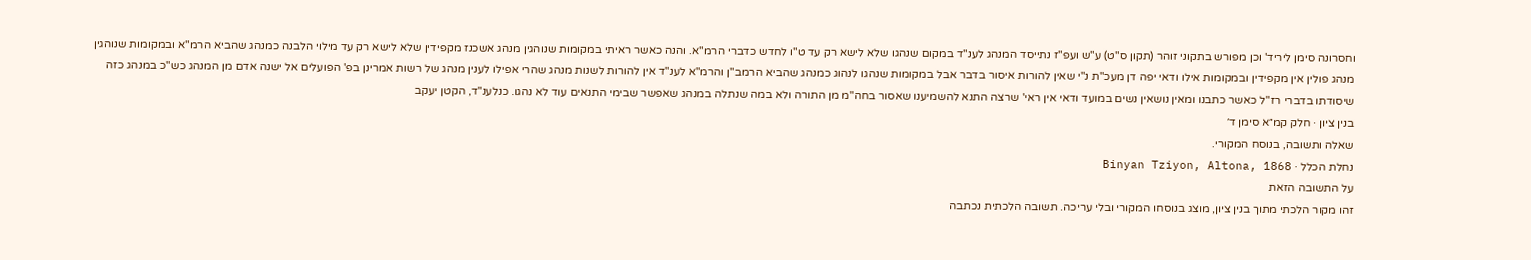וחסרונה סימן ליריד' וכן מפורש בתקוני זוהר (תקון ס"ט) ע"ש ועפ"ז נתייסד המנהג לענ"ד במקום שנהגו שלא לישא רק עד ט"ו לחדש כדברי הרמ"א. והנה כאשר ראיתי במקומות שנוהגין מנהג אשכנז מקפידין שלא לישא רק עד מילוי הלבנה כמנהג שהביא הרמ"א ובמקומות שנוהגין מנהג פולין אין מקפידין ובמקומות אילו ודאי יפה דן מעכ"ת נ"י שאין להורות איסור בדבר אבל במקומות שנהגו לנהוג כמנהג שהביא הרמב"ן והרמ"א לענ"ד אין להורות לשנות מנהג שהרי אפילו לענין מנהג של רשות אמרינן בפ' הפועלים אל ישנה אדם מן המנהג כש"כ במנהג כזה שיסודתו בדברי רז"ל כאשר כתבנו ומאין נושאין נשים במועד ודאי אין ראי' שרצה התנא להשמיענו שאסור בחה"מ מן התורה ולא במה שנתלה במנהג שאפשר שבימי התנאים עוד לא נהגו. כנלענ"ד, הקטן יעקב
בנין ציון · חלק קמ״א סימן ד׳
שאלה ותשובה, בנוסח המקורי.
נחלת הכלל · Binyan Tziyon, Altona, 1868
על התשובה הזאת
זהו מקור הלכתי מתוך בנין ציון, מוצג בנוסחו המקורי ובלי עריכה. תשובה הלכתית נכתבה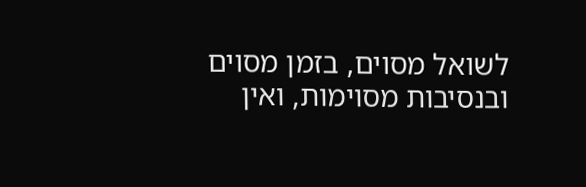לשואל מסוים, בזמן מסוים ובנסיבות מסוימות, ואין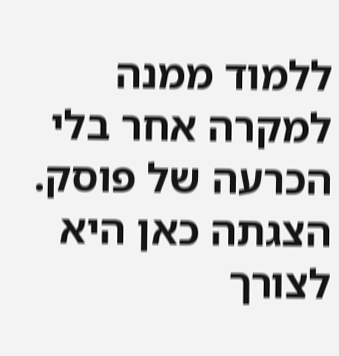ללמוד ממנה למקרה אחר בלי הכרעה של פוסק. הצגתה כאן היא לצורך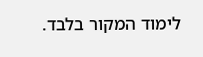לימוד המקור בלבד.